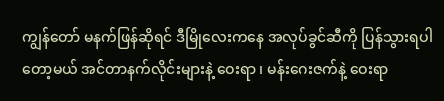ကျွန်တော် မနက်ဖြန်ဆိုရင် ဒီမြိုလေးကနေ အလုပ်ခွင်ဆီကို ပြန်သွားရပါတော့မယ် အင်တာနက်လိုင်းများနဲ့ ဝေးရာ ၊ မန်းဂေးဇက်နဲ့ ဝေးရာ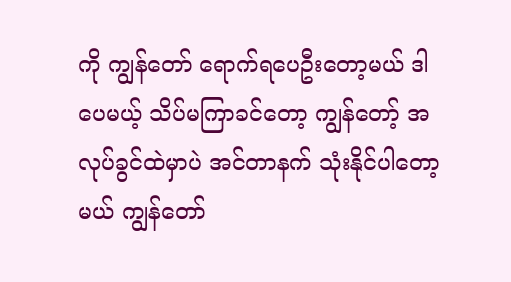ကို ကျွန်တော် ရောက်ရပေဦးတော့မယ် ဒါပေမယ့် သိပ်မကြာခင်တော့ ကျွန်တော့် အလုပ်ခွင်ထဲမှာပဲ အင်တာနက် သုံးနိုင်ပါတော့မယ် ကျွန်တော်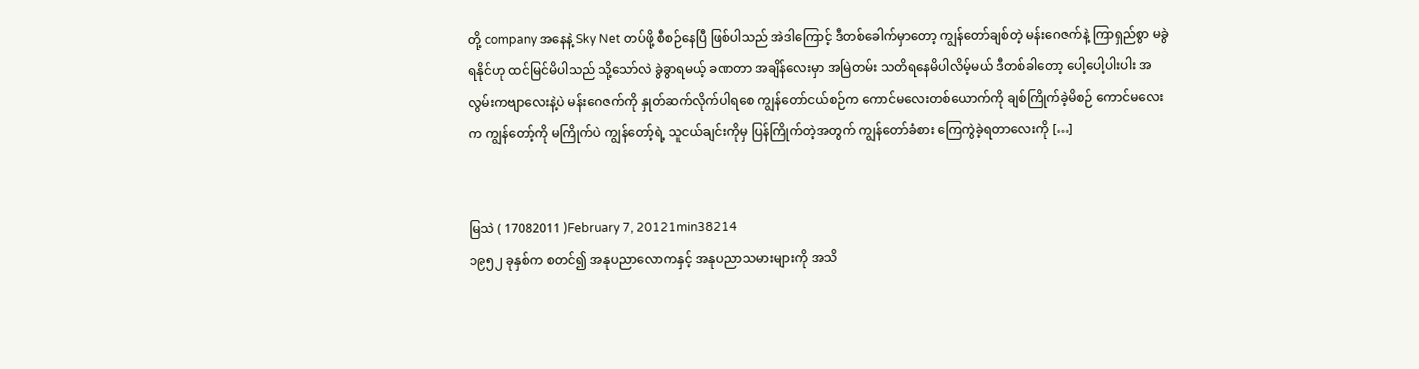တို့ company အနေနဲ့ Sky Net တပ်ဖို့ စီစဉ်နေပြီ ဖြစ်ပါသည် အဲဒါကြောင့် ဒီတစ်ခေါက်မှာတော့ ကျွန်တော်ချစ်တဲ့ မန်းဂေဇက်နဲ့ ကြာရှည်စွာ မခွဲရနိုင်ဟု ထင်မြင်မိပါသည် သို့သော်လဲ ခွဲခွာရမယ့် ခဏတာ အချိန်လေးမှာ အမြဲတမ်း သတိရနေမိပါလိမ့်မယ် ဒီတစ်ခါတော့ ပေါ့ပေါ့ပါးပါး အလွမ်းကဗျာလေးနဲ့ပဲ မန်းဂေဇက်ကို နှုတ်ဆက်လိုက်ပါရစေ ကျွန်တော်ငယ်စဉ်က ကောင်မလေးတစ်ယောက်ကို ချစ်ကြိုက်ခဲ့မိစဉ် ကောင်မလေးက ကျွန်တော့်ကို မကြိုက်ပဲ ကျွန်တော့်ရဲ့ သူငယ်ချင်းကိုမှ ပြန်ကြိုက်တဲ့အတွက် ကျွန်တော်ခံစား ကြေကွဲခဲ့ရတာလေးကို […]


မြသဲ ( 17082011 )February 7, 20121min38214
၁၉၅၂ ခုနှစ်က စတင်၍ အနုပညာလောကနှင့် အနုပညာသမားများကို အသိ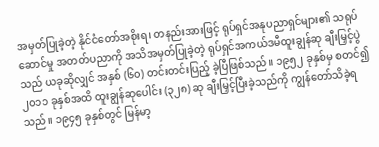အမှတ်ပြုခဲ့တဲ့ နိုင်ငံတော်အစိုးရ၊ တနည်းအားဖြင့် ရုပ်ရှင်အနုပညာရှင်များ၏ သရုပ်ဆောင်မှု အတတ်ပညာကို အသိအမှတ်ပြုခဲ့တဲ့ ရုပ်ရှင်အကယ်ဒမီထူးချွန်ဆု ချီးမြှင့်ပွဲသည် ယခုဆိုလျှင် အနှစ် (၆၀) တင်းတင်းပြည့် ခဲ့ပြီဖြစ်သည်။ ၁၉၅၂ ခုနှစ်မှ စတင်၍ ၂၀၁၁ ခုနှစ်အထိ ထူးချွန်ဆုပေါင်း (၃၂၈) ဆု ချီးမြှင့်ပြီးခဲ့သည်ကို ကျွန်တော်သိခဲ့ရသည်။ ၁၉၄၅ ခုနှစ်တွင် မြန်မာ့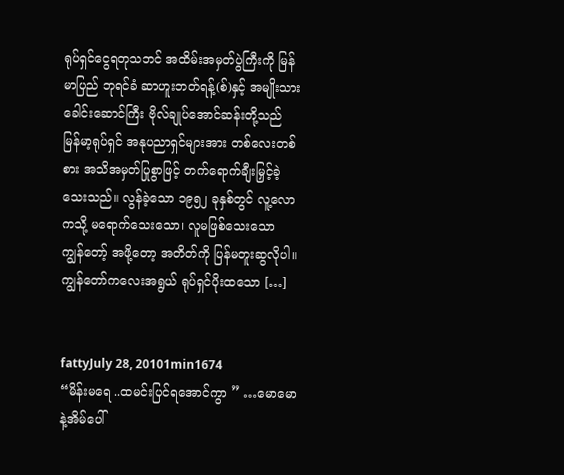ရုပ်ရှင်ငွေရတုသဘင် အထိမ်းအမှတ်ပွဲကြီးကို မြန်မာပြည် ဘုရင်ခံ ဆာဟူးဘတ်ရန့်(စ်)နှင့် အမျိုးသားခေါင်းဆောင်ကြီး ဗိုလ်ချုပ်အောင်ဆန်းတို့သည် မြန်မာ့ရုပ်ရှင် အနုပညာရှင်များအား တစ်လေးတစ်စား အသိအမှတ်ပြုစွာဖြင့် တက်ရောက်ချီးမြှင့်ခဲ့သေးသည်။ လွန်ခဲ့သော ၁၉၅၂ ခုနှစ်တွင် လူ့လောကသို့ မရောက်သေးသော၊ လူမဖြစ်သေးသော ကျွန်တော့် အဖို့တော့ အတိတ်ကို ပြန်မတူးဆွလိုပါ။ ကျွန်တော်ကလေးအရွယ် ရုပ်ရှင်ပိုးထသော […]


fattyJuly 28, 20101min1674
“မိန်းမရေ ..ထမင်းပြင်ရအောင်ကွာ ” …မောမောနဲ့အိမ်ပေါ်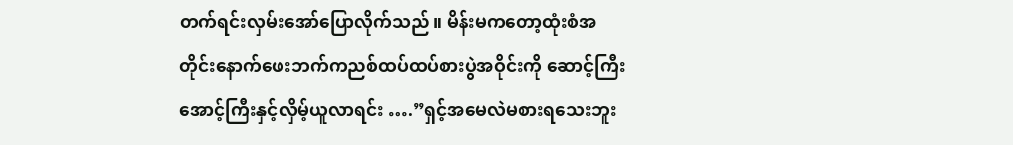တက်ရင်းလှမ်းအော်ပြောလိုက်သည်။ မိန်းမကတော့ထုံးစံအတိုင်းနောက်ဖေးဘက်ကညစ်ထပ်ထပ်စားပွဲအဝိုင်းကို ဆောင့်ကြီးအောင့်ကြီးနှင့်လှိမ့်ယူလာရင်း ….”ရှင့်အမေလဲမစားရသေးဘူး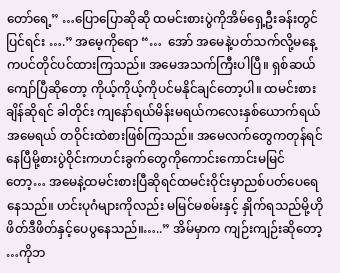တော်ရေ့” …ပြောပြောဆိုဆို ထမင်းစားပွဲကိုအိမ်ရှေ့ဦးခန်းတွင်ပြင်ရင်း ….” အမေ့ကိုရော “…  အော် အမေနဲ့ပတ်သက်လို့မနေ့ကပင်တိုင်ပင်ထားကြသည်။ အမေအသက်ကြီးပါပြီ။ ရှစ်ဆယ်ကျော်ပြီဆိုတော့ ကိုယ့်ကိုယ့်ကိုပင်မနိုင်ချင်တော့ပါ။ ထမင်းစားချိန်ဆိုရင် ခါတိုင်း ကျနော်ရယ်မိန်းမရယ်ကလေးနှစ်ယောက်ရယ်အမေရယ် တဝိုင်းထဲစားဖြစ်ကြသည်။ အမေလက်တွေကတုန်ရင်နေပြီမို့စားပွဲဝိုင်းကဟင်းခွက်တွေကိုကောင်းကောင်းမမြင်တော့… အမေနဲ့ထမင်းစားပြီဆိုရင်ထမင်းဝိုင်းမှာညစ်ပတ်ပေရေနေသည်။ ဟင်းပုဂံများကိုလည်း မမြင်မစမ်းနှင့် နှိုက်ရသည်မို့ဟိုဖိတ်ဒီဖိတ်နှင့်ပေပွနေသည်။…..” အိမ်မှာက ကျဉ်းကျဉ်းဆိုတော့ …ကိုဘ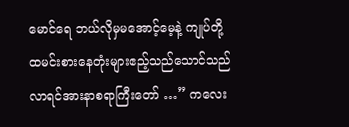မောင်ရေ ဘယ်လိုမှမအောင့်မေ့နဲ့ ကျုပ်တို့ထမင်းစားနေတုံးများဧည့်သည်သောင်သည်လာရင်အားနာစရာကြီးတော် …” ကလေး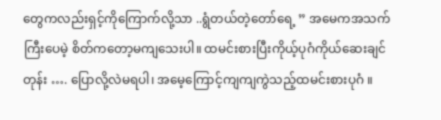တွေကလည်းရှင့်ကိုကြောက်လို့သာ ..ရွံတယ်တဲ့တော်ရေ့ ” အမေကအသက်ကြီးပေမဲ့ စိတ်ကတော့မကျသေးပါ။ ထမင်းစားပြီးကိုယ့်ပုဂံကိုယ်ဆေးချင်တုန်း …. ပြောလို့လဲမရပါ၊ အမေ့ကြောင့်ကျကျကွဲသည့်ထမင်းစားပုဂံ ။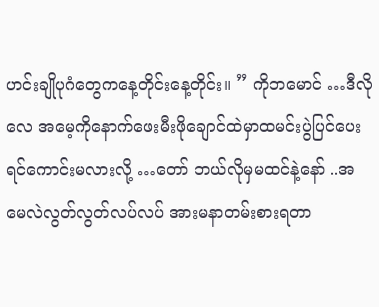ဟင်းချိုပုဂံတွေကနေ့တိုင်းနေ့တိုင်း။ ” ကိုဘမောင် …ဒီလိုလေ အမေ့ကိုနောက်ဖေးမီးဖိုချောင်ထဲမှာထမင်းပွဲပြင်ပေးရင်ကောင်းမလားလို့ …တော် ဘယ်လိုမှမထင်နဲ့နော် ..အမေလဲလွတ်လွတ်လပ်လပ် အားမနာတမ်းစားရတာ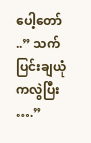ပေါ့တော် ..” သက်ပြင်းချယုံကလွဲပြီး ….”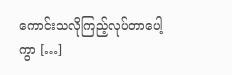ကောင်းသလိုကြည့်လုပ်တာပေါ့ကွာ […]